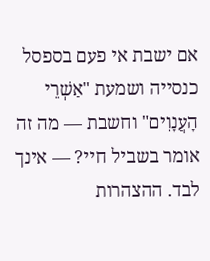אם ישבת אי פעם בספסל כנסייה ושמעת "אַשְׁרֵי הָעֲנָוִים" וחשבת — מה זה אומר בשביל חיי? — אינך לבד. ההצהרות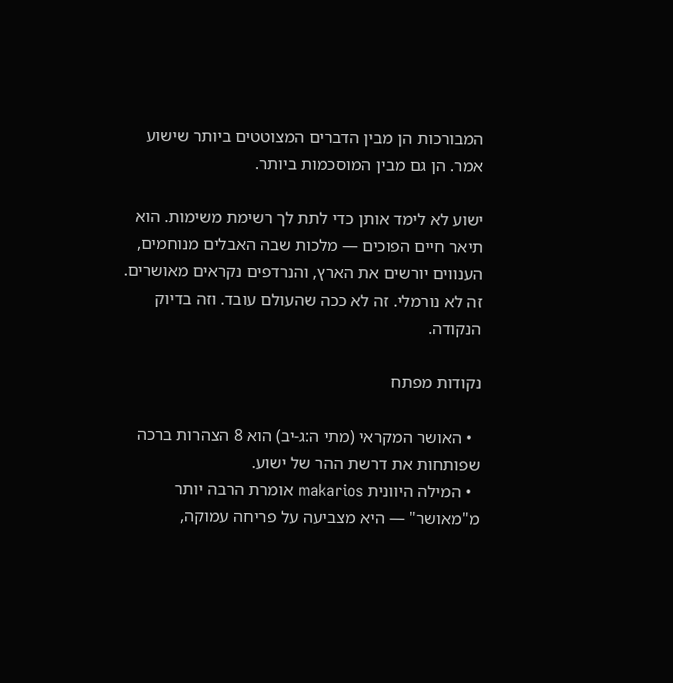המבורכות הן מבין הדברים המצוטטים ביותר שישוע אמר. הן גם מבין המוסכמות ביותר.

ישוע לא לימד אותן כדי לתת לך רשימת משימות. הוא תיאר חיים הפוכים — מלכות שבה האבלים מנוחמים, הענווים יורשים את הארץ, והנרדפים נקראים מאושרים. זה לא נורמלי. זה לא ככה שהעולם עובד. וזה בדיוק הנקודה.

נקודות מפתח

  • האושר המקראי (מתי ה:ג-יב) הוא 8 הצהרות ברכה שפותחות את דרשת ההר של ישוע.
  • המילה היוונית makarios אומרת הרבה יותר מ"מאושר" — היא מצביעה על פריחה עמוקה,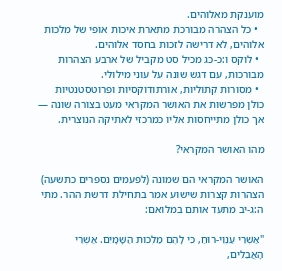מוענקת מאלוהים.
  • כל הצהרה מבורכת מתארת איכות אופי של מלכות אלוהים, לא דרישה לזכות בחסד אלוהים.
  • לוקס ו:כ-כג מכיל סט מקביל של ארבע הצהרות מבורכות, עם דגש שונה על עוני מילולי.
  • מסורות קתוליות, אורתודוקסיות ופרוטסטנטיות כולן מפרשות את האושר המקראי מעט בצורה שונה — אך כולן מתייחסות אליו כמרכזי לאתיקה הנוצרית.

מהו האושר המקראי?

האושר המקראי הם שמונה (לפעמים נספרים כתשעה) הצהרות קצרות שישוע אמר בתחילת דרשת ההר. מתי ה:ג-יב מתעד אותם במלואם:

"אַשְׁרֵי עַנְוֵי-רוּחַ, כִּי לָהֶם מַלְכוּת הַשָּׁמָיִם. אַשְׁרֵי הָאֲבֵלִים,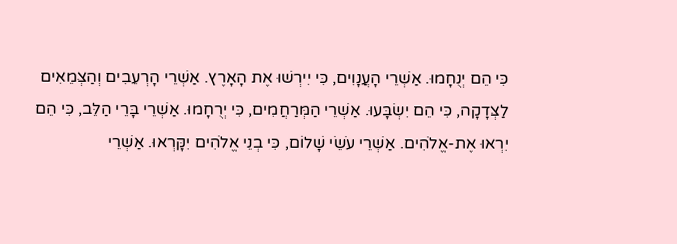כִּי הֵם יְנֻחָמוּ. אַשְׁרֵי הָעֲנָוִים, כִּי יִירְשׁוּ אֶת הָאָרֶץ. אַשְׁרֵי הָרְעֵבִים וְהַצְּמֵאִים לַצְּדָקָה, כִּי הֵם יִשְׂבָּעוּ. אַשְׁרֵי הַמְּרַחֲמִים, כִּי יְרֻחָמוּ. אַשְׁרֵי בָּרֵי הַלֵּב, כִּי הֵם יִרְאוּ אֶת-אֱלֹהִים. אַשְׁרֵי עֹשֵׂי שָׁלוֹם, כִּי בְנֵי אֱלֹהִים יִקָּרְאוּ. אַשְׁרֵי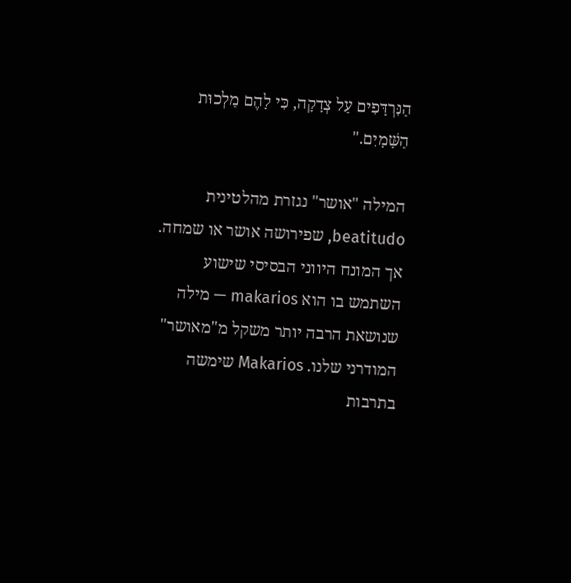הַנִּרְדָּפִים עַל צְדָקָה, כִּי לָהֶם מַלְכוּת הַשָּׁמָיִם."

המילה "אושר" נגזרת מהלטינית beatitudo, שפירושה אושר או שמחה. אך המונח היווני הבסיסי שישוע השתמש בו הוא makarios — מילה שנושאת הרבה יותר משקל מ"מאושר" המודרני שלנו. Makarios שימשה בתרבות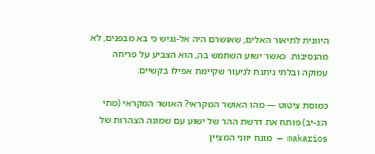היוונית לתיאור האלים, שאושרם היה אל-נגיש כי בא מבפנים, לא מהנסיבות. כאשר ישוע השתמש בה, הוא הצביע על פריחה עמוקה ובלתי ניתנת לניעור שקיימת אפילו בקשיים.

כמוסת ציטוט — מהו האושר המקראי? האושר המקראי (מתי ה:ג-יב) פותח את דרשת ההר של ישוע עם שמונה הצהרות של makarios — מונח יווני המציין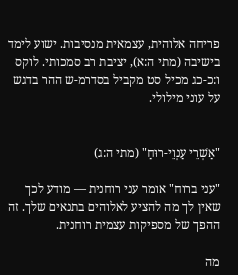פריחה אלוהית, עצמאית מנסיבות. ישוע לימד בישיבה (מתי ה:א), יציבת רב סמכותי. לוקס ו:כ-כג מכיל סט מקביל בסדרמ-ש ההר בדגש על עוני מילולי.


"אַשְׁרֵי עַנְוֵי-רוּחַ" (מתי ה:ג)

"עני ברוח" אומר עני רוחנית — מודע לכך שאין לך מה להציע לאלוהים בתנאים שלך. זה ההפך של מספיקות עצמית רוחנית.

מה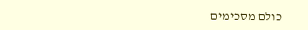כולם מסכימים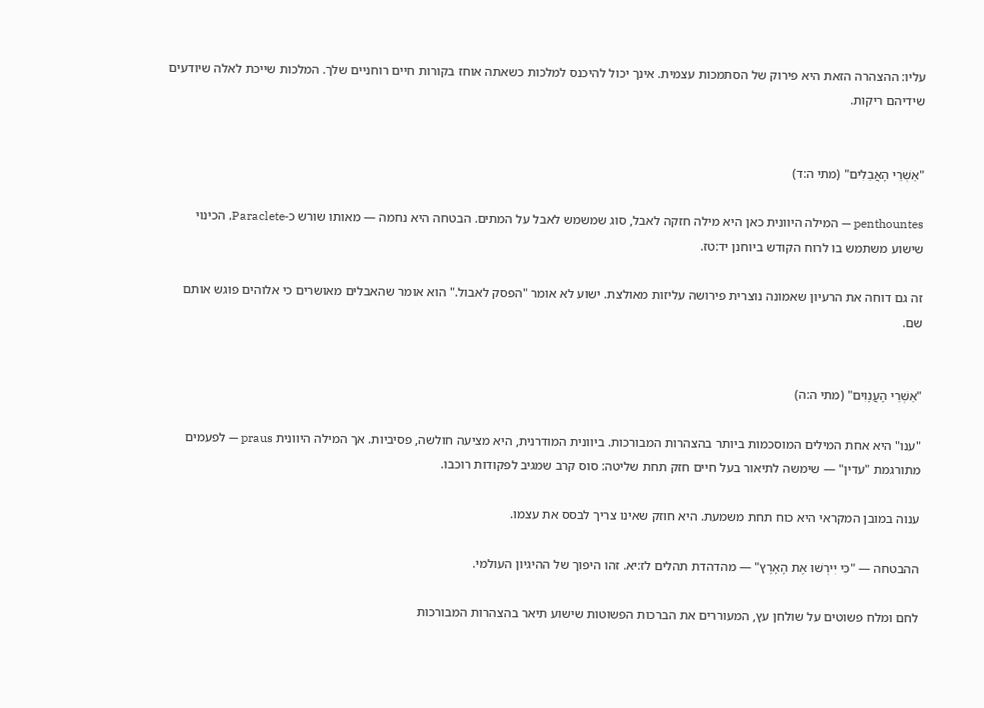עליו: ההצהרה הזאת היא פירוק של הסתמכות עצמית. אינך יכול להיכנס למלכות כשאתה אוחז בקורות חיים רוחניים שלך. המלכות שייכת לאלה שיודעים שידיהם ריקות.


"אַשְׁרֵי הָאֲבֵלִים" (מתי ה:ד)

penthountes — המילה היוונית כאן היא מילה חזקה לאבל, סוג שמשמש לאבל על המתים. הבטחה היא נחמה — מאותו שורש כ-Paraclete, הכינוי שישוע משתמש בו לרוח הקודש ביוחנן יד:טז.

זה גם דוחה את הרעיון שאמונה נוצרית פירושה עליזות מאולצת. ישוע לא אומר "הפסק לאבול." הוא אומר שהאבלים מאושרים כי אלוהים פוגש אותם שם.


"אַשְׁרֵי הָעֲנָוִים" (מתי ה:ה)

"ענו" היא אחת המילים המוסכמות ביותר בהצהרות המבורכות. ביוונית המודרנית, היא מציעה חולשה, פסיביות. אך המילה היוונית praus — לפעמים מתורגמת "עדין" — שימשה לתיאור בעל חיים חזק תחת שליטה: סוס קרב שמגיב לפקודות רוכבו.

ענוה במובן המקראי היא כוח תחת משמעת. היא חוזק שאינו צריך לבסס את עצמו.

ההבטחה — "כִּי יִירְשׁוּ אֶת הָאָרֶץ" — מהדהדת תהלים לז:יא. זהו היפוך של ההיגיון העולמי.

לחם ומלח פשוטים על שולחן עץ, המעוררים את הברכות הפשוטות שישוע תיאר בהצהרות המבורכות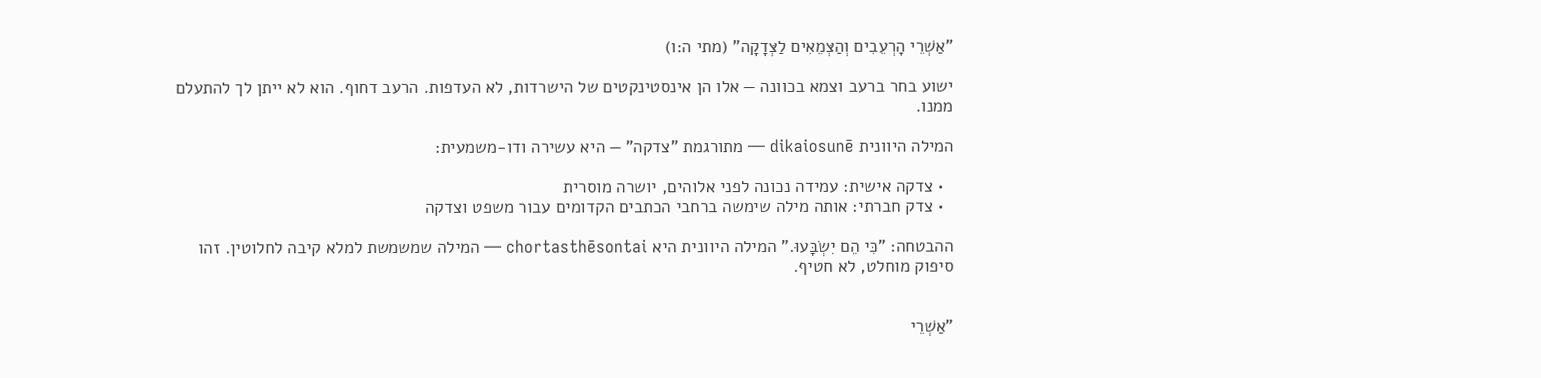"אַשְׁרֵי הָרְעֵבִים וְהַצְּמֵאִים לַצְּדָקָה" (מתי ה:ו)

ישוע בחר ברעב וצמא בכוונה — אלו הן אינסטינקטים של הישרדות, לא העדפות. הרעב דחוף. הוא לא ייתן לך להתעלם ממנו.

המילה היוונית dikaiosunē — מתורגמת "צדקה" — היא עשירה ודו-משמעית:

  • צדקה אישית: עמידה נכונה לפני אלוהים, יושרה מוסרית
  • צדק חברתי: אותה מילה שימשה ברחבי הכתבים הקדומים עבור משפט וצדקה

ההבטחה: "כִּי הֵם יִשְׂבָּעוּ." המילה היוונית היא chortasthēsontai — המילה שמשמשת למלא קיבה לחלוטין. זהו סיפוק מוחלט, לא חטיף.


"אַשְׁרֵי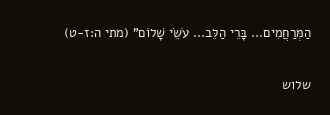הַמְּרַחֲמִים... בָּרֵי הַלֵּב... עֹשֵׂי שָׁלוֹם" (מתי ה:ז-ט)

שלוש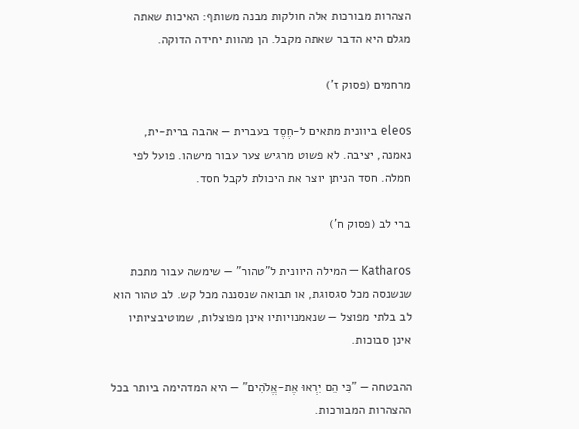הצהרות מבורכות אלה חולקות מבנה משותף: האיכות שאתה מגלם היא הדבר שאתה מקבל. הן מהוות יחידה הדוקה.

מרחמים (פסוק ז')

eleos ביוונית מתאים ל-חֶסֶד בעברית — אהבה ברית-ית, נאמנה, יציבה. לא פשוט מרגיש צער עבור מישהו. פועל לפי חמלה. חסד הניתן יוצר את היכולת לקבל חסד.

ברי לב (פסוק ח')

Katharos — המילה היוונית ל"טהור" — שימשה עבור מתכת שנשנסה מכל סגסוגת, או תבואה שנסננה מכל קש. לב טהור הוא לב בלתי מפוצל — שנאמנויותיו אינן מפוצלות, שמוטיבציותיו אינן סבוכות.

ההבטחה — "כִּי הֵם יִרְאוּ אֶת-אֱלֹהִים" — היא המדהימה ביותר בכל ההצהרות המבורכות.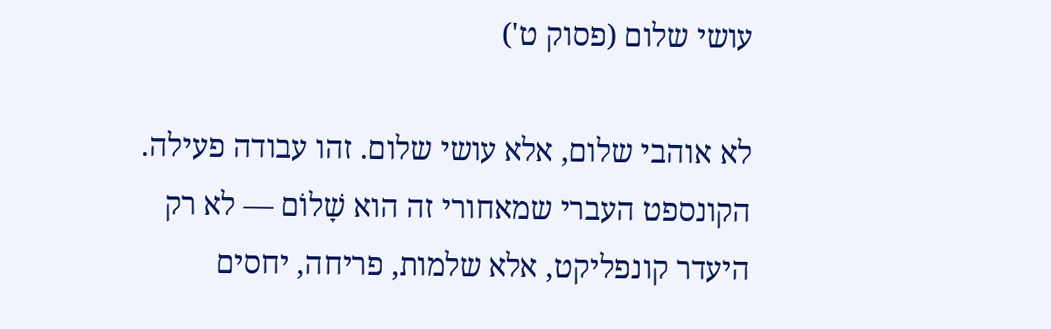עושי שלום (פסוק ט')

לא אוהבי שלום, אלא עושי שלום. זהו עבודה פעילה. הקונספט העברי שמאחורי זה הוא שָׁלוֹם — לא רק היעדר קונפליקט, אלא שלמות, פריחה, יחסים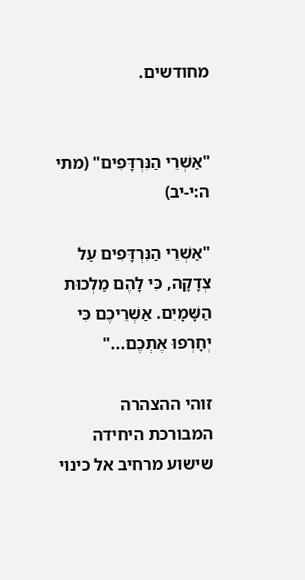מחודשים.


"אַשְׁרֵי הַנִּרְדָּפִים" (מתי ה:י-יב)

"אַשְׁרֵי הַנִּרְדָּפִים עַל צְדָקָה, כִּי לָהֶם מַלְכוּת הַשָּׁמָיִם. אַשְׁרֵיכֶם כִּי יְחָרְפוּ אֶתְכֶם..."

זוהי ההצהרה המבורכת היחידה שישוע מרחיב אל כינוי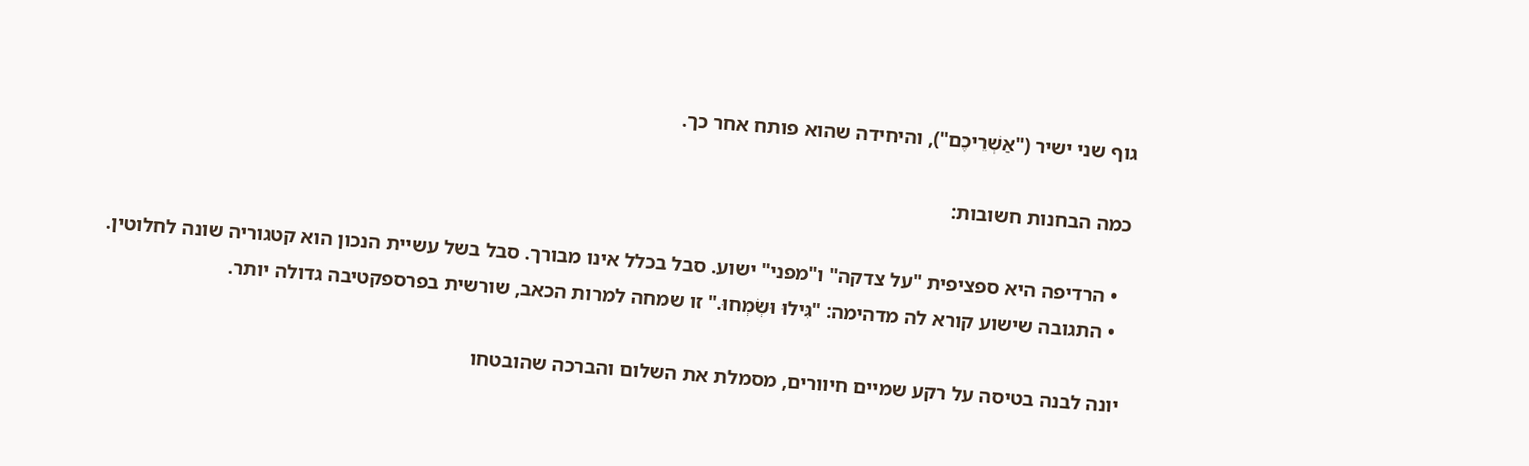גוף שני ישיר ("אַשְׁרֵיכֶם"), והיחידה שהוא פותח אחר כך.

כמה הבחנות חשובות:

  • הרדיפה היא ספציפית "על צדקה" ו"מפני" ישוע. סבל בכלל אינו מבורך. סבל בשל עשיית הנכון הוא קטגוריה שונה לחלוטין.
  • התגובה שישוע קורא לה מדהימה: "גִּילוּ וּשְׂמְחוּ." זו שמחה למרות הכאב, שורשית בפרספקטיבה גדולה יותר.

יונה לבנה בטיסה על רקע שמיים חיוורים, מסמלת את השלום והברכה שהובטחו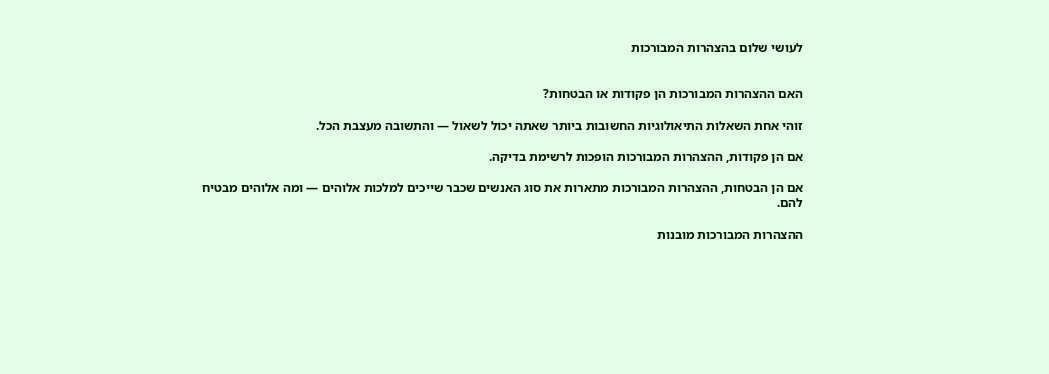לעושי שלום בהצהרות המבורכות


האם ההצהרות המבורכות הן פקודות או הבטחות?

זוהי אחת השאלות התיאולוגיות החשובות ביותר שאתה יכול לשאול — והתשובה מעצבת הכל.

אם הן פקודות, ההצהרות המבורכות הופכות לרשימת בדיקה.

אם הן הבטחות, ההצהרות המבורכות מתארות את סוג האנשים שכבר שייכים למלכות אלוהים — ומה אלוהים מבטיח להם.

ההצהרות המבורכות מובנות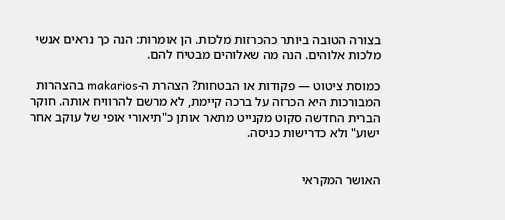בצורה הטובה ביותר כהכרזות מלכות. הן אומרות: הנה כך נראים אנשי מלכות אלוהים. הנה מה שאלוהים מבטיח להם.

כמוסת ציטוט — פקודות או הבטחות? הצהרת ה-makarios בהצהרות המבורכות היא הכרזה על ברכה קיימת, לא מרשם להרוויח אותה. חוקר הברית החדשה סקוט מקנייט מתאר אותן כ"תיאורי אופי של עוקב אחר ישוע" ולא כדרישות כניסה.


האושר המקראי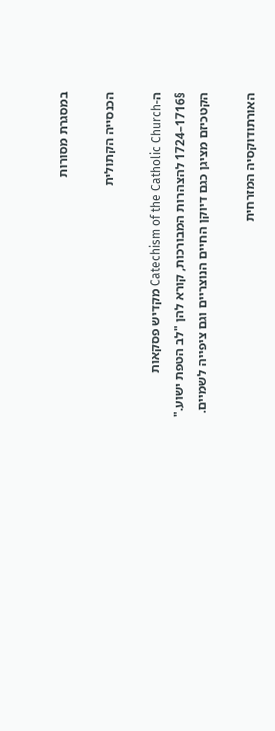במסגרת מסורות

הכנסייה הקתולית

ה-Catechism of the Catholic Church מקדיש פסקאות §1716–1724 להצהרות המבורכות, קורא להן "לב הטפת ישוע." הקטכיזם מציגן כגם דיוקן החיים הנוצריים וגם ציפייה לשמיים.

האורתודוקסיה המזרחית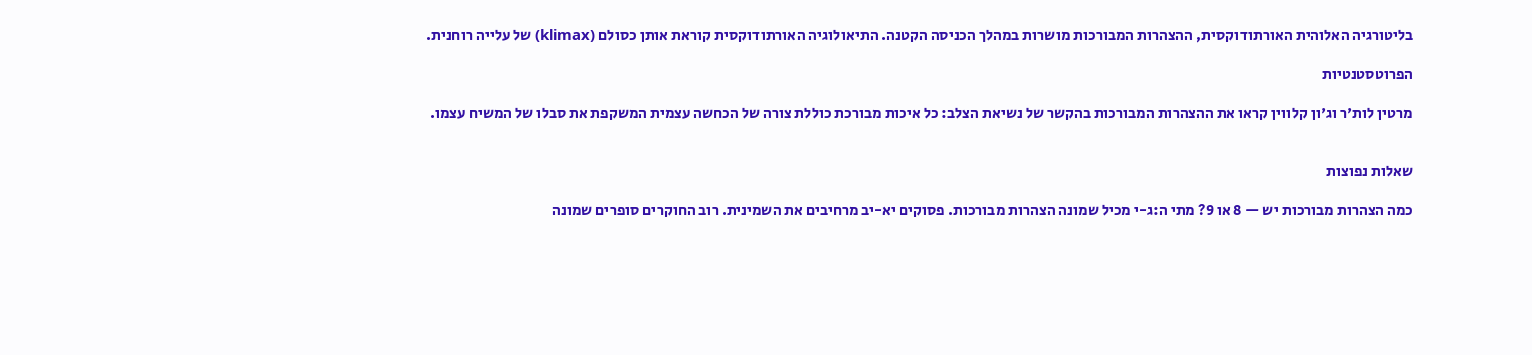בליטורגיה האלוהית האורתודוקסית, ההצהרות המבורכות מושרות במהלך הכניסה הקטנה. התיאולוגיה האורתודוקסית קוראת אותן כסולם (klimax) של עלייה רוחנית.

הפרוטסטנטיות

מרטין לות'ר וג'ון קלווין קראו את ההצהרות המבורכות בהקשר של נשיאת הצלב: כל איכות מבורכת כוללת צורה של הכחשה עצמית המשקפת את סבלו של המשיח עצמו.


שאלות נפוצות

כמה הצהרות מבורכות יש — 8 או 9? מתי ה:ג-י מכיל שמונה הצהרות מבורכות. פסוקים יא-יב מרחיבים את השמינית. רוב החוקרים סופרים שמונה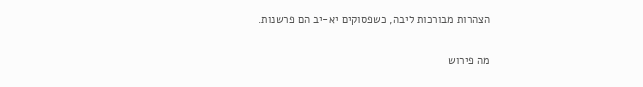הצהרות מבורכות ליבה, כשפסוקים יא-יב הם פרשנות.

מה פירוש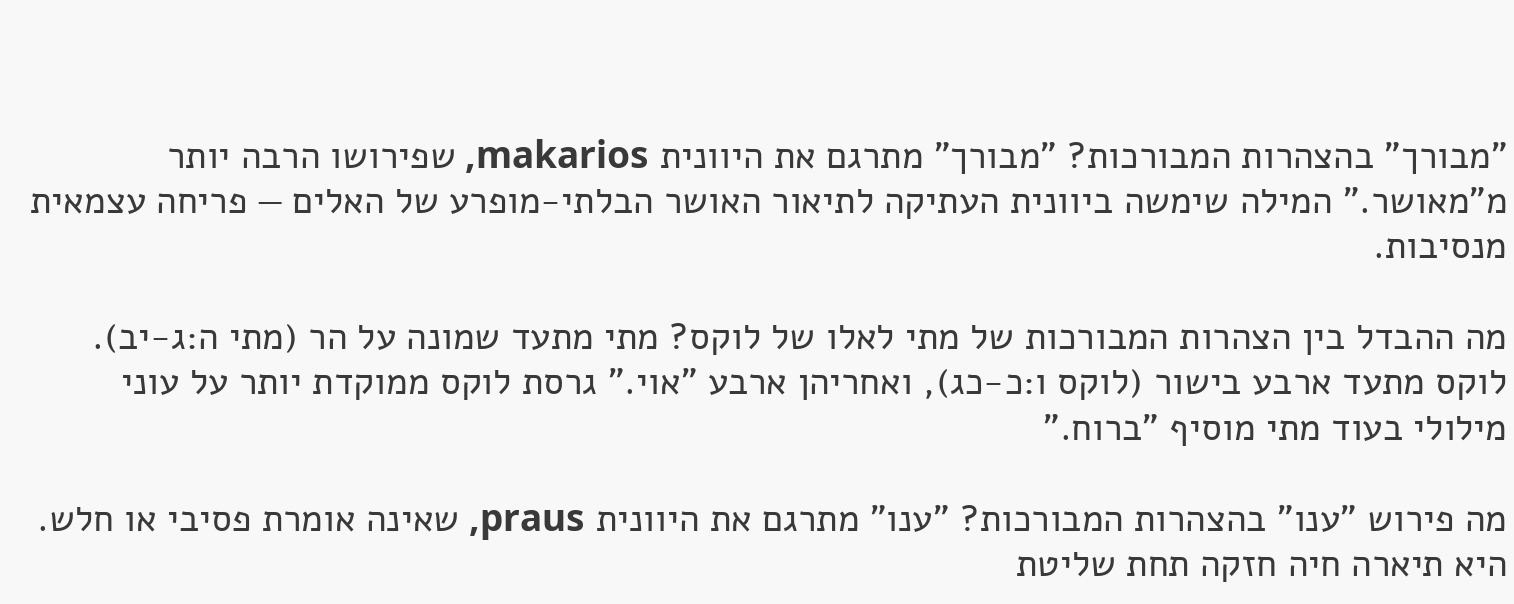"מבורך" בהצהרות המבורכות? "מבורך" מתרגם את היוונית makarios, שפירושו הרבה יותר מ"מאושר." המילה שימשה ביוונית העתיקה לתיאור האושר הבלתי-מופרע של האלים — פריחה עצמאית מנסיבות.

מה ההבדל בין הצהרות המבורכות של מתי לאלו של לוקס? מתי מתעד שמונה על הר (מתי ה:ג-יב). לוקס מתעד ארבע בישור (לוקס ו:כ-כג), ואחריהן ארבע "אוי." גרסת לוקס ממוקדת יותר על עוני מילולי בעוד מתי מוסיף "ברוח."

מה פירוש "ענו" בהצהרות המבורכות? "ענו" מתרגם את היוונית praus, שאינה אומרת פסיבי או חלש. היא תיארה חיה חזקה תחת שליטת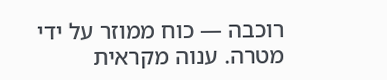רוכבה — כוח ממוזר על ידי מטרה. ענוה מקראית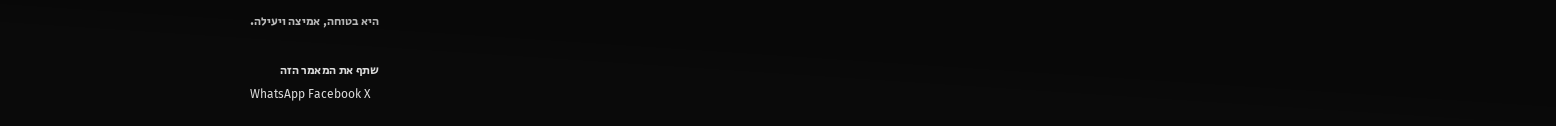היא בטוחה, אמיצה ויעילה.

שתף את המאמר הזה
WhatsApp Facebook X